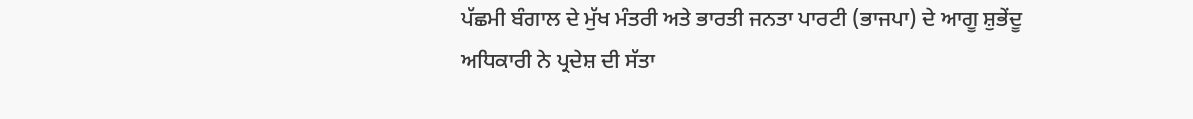ਪੱਛਮੀ ਬੰਗਾਲ ਦੇ ਮੁੱਖ ਮੰਤਰੀ ਅਤੇ ਭਾਰਤੀ ਜਨਤਾ ਪਾਰਟੀ (ਭਾਜਪਾ) ਦੇ ਆਗੂ ਸ਼ੁਭੇਂਦੂ ਅਧਿਕਾਰੀ ਨੇ ਪ੍ਰਦੇਸ਼ ਦੀ ਸੱਤਾ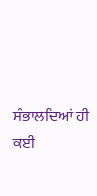ਸੰਭਾਲਦਿਆਂ ਹੀ ਕਈ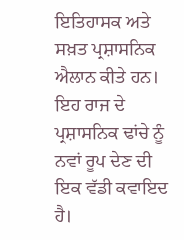ਇਤਿਹਾਸਕ ਅਤੇ ਸਖ਼ਤ ਪ੍ਰਸ਼ਾਸਨਿਕ ਐਲਾਨ ਕੀਤੇ ਹਨ। ਇਹ ਰਾਜ ਦੇ ਪ੍ਰਸ਼ਾਸਨਿਕ ਢਾਂਚੇ ਨੂੰ ਨਵਾਂ ਰੂਪ ਦੇਣ ਦੀ ਇਕ ਵੱਡੀ ਕਵਾਇਦ ਹੈ।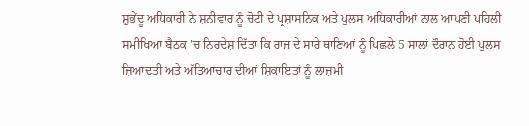ਸ਼ੁਭੇਂਦੂ ਅਧਿਕਾਰੀ ਨੇ ਸ਼ਨੀਵਾਰ ਨੂੰ ਚੋਟੀ ਦੇ ਪ੍ਰਸ਼ਾਸਨਿਕ ਅਤੇ ਪੁਲਸ ਅਧਿਕਾਰੀਆਂ ਨਾਲ ਆਪਣੀ ਪਹਿਲੀ ਸਮੀਖਿਆ ਬੈਠਕ ’ਚ ਨਿਰਦੇਸ਼ ਦਿੱਤਾ ਕਿ ਰਾਜ ਦੇ ਸਾਰੇ ਥਾਣਿਆਂ ਨੂੰ ਪਿਛਲੇ 5 ਸਾਲਾਂ ਦੌਰਾਨ ਹੋਈ ਪੁਲਸ ਜ਼ਿਆਦਤੀ ਅਤੇ ਅੱਤਿਆਚਾਰ ਦੀਆਂ ਸ਼ਿਕਾਇਤਾਂ ਨੂੰ ਲਾਜ਼ਮੀ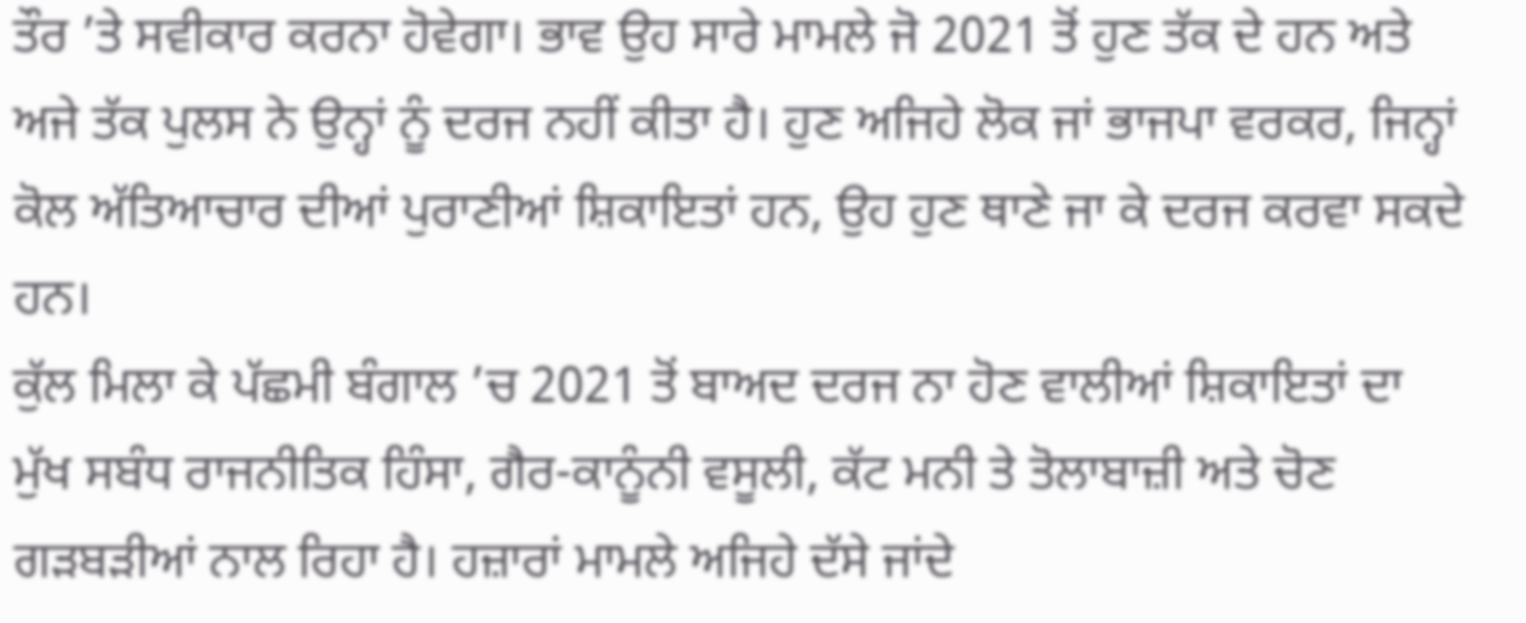ਤੌਰ ’ਤੇ ਸਵੀਕਾਰ ਕਰਨਾ ਹੋਵੇਗਾ। ਭਾਵ ਉਹ ਸਾਰੇ ਮਾਮਲੇ ਜੋ 2021 ਤੋਂ ਹੁਣ ਤੱਕ ਦੇ ਹਨ ਅਤੇ ਅਜੇ ਤੱਕ ਪੁਲਸ ਨੇ ਉਨ੍ਹਾਂ ਨੂੰ ਦਰਜ ਨਹੀਂ ਕੀਤਾ ਹੈ। ਹੁਣ ਅਜਿਹੇ ਲੋਕ ਜਾਂ ਭਾਜਪਾ ਵਰਕਰ, ਜਿਨ੍ਹਾਂ ਕੋਲ ਅੱਤਿਆਚਾਰ ਦੀਆਂ ਪੁਰਾਣੀਆਂ ਸ਼ਿਕਾਇਤਾਂ ਹਨ, ਉਹ ਹੁਣ ਥਾਣੇ ਜਾ ਕੇ ਦਰਜ ਕਰਵਾ ਸਕਦੇ ਹਨ।
ਕੁੱਲ ਮਿਲਾ ਕੇ ਪੱਛਮੀ ਬੰਗਾਲ ’ਚ 2021 ਤੋਂ ਬਾਅਦ ਦਰਜ ਨਾ ਹੋਣ ਵਾਲੀਆਂ ਸ਼ਿਕਾਇਤਾਂ ਦਾ ਮੁੱਖ ਸਬੰਧ ਰਾਜਨੀਤਿਕ ਹਿੰਸਾ, ਗੈਰ-ਕਾਨੂੰਨੀ ਵਸੂਲੀ, ਕੱਟ ਮਨੀ ਤੇ ਤੋਲਾਬਾਜ਼ੀ ਅਤੇ ਚੋਣ ਗੜਬੜੀਆਂ ਨਾਲ ਰਿਹਾ ਹੈ। ਹਜ਼ਾਰਾਂ ਮਾਮਲੇ ਅਜਿਹੇ ਦੱਸੇ ਜਾਂਦੇ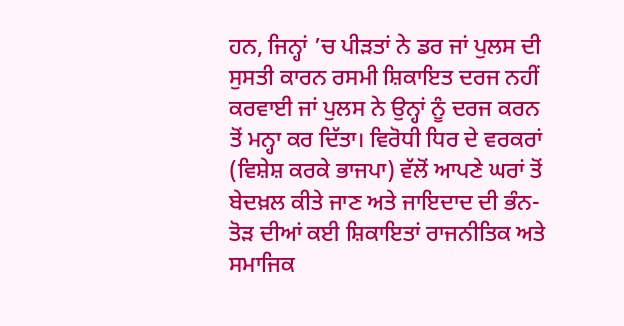ਹਨ, ਜਿਨ੍ਹਾਂ ’ਚ ਪੀੜਤਾਂ ਨੇ ਡਰ ਜਾਂ ਪੁਲਸ ਦੀ ਸੁਸਤੀ ਕਾਰਨ ਰਸਮੀ ਸ਼ਿਕਾਇਤ ਦਰਜ ਨਹੀਂ ਕਰਵਾਈ ਜਾਂ ਪੁਲਸ ਨੇ ਉਨ੍ਹਾਂ ਨੂੰ ਦਰਜ ਕਰਨ ਤੋਂ ਮਨ੍ਹਾ ਕਰ ਦਿੱਤਾ। ਵਿਰੋਧੀ ਧਿਰ ਦੇ ਵਰਕਰਾਂ (ਵਿਸ਼ੇਸ਼ ਕਰਕੇ ਭਾਜਪਾ) ਵੱਲੋਂ ਆਪਣੇ ਘਰਾਂ ਤੋਂ ਬੇਦਖ਼ਲ ਕੀਤੇ ਜਾਣ ਅਤੇ ਜਾਇਦਾਦ ਦੀ ਭੰਨ-ਤੋੜ ਦੀਆਂ ਕਈ ਸ਼ਿਕਾਇਤਾਂ ਰਾਜਨੀਤਿਕ ਅਤੇ ਸਮਾਜਿਕ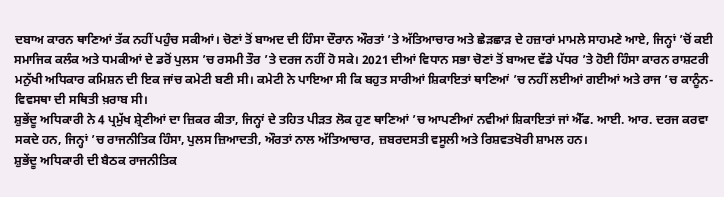ਦਬਾਅ ਕਾਰਨ ਥਾਣਿਆਂ ਤੱਕ ਨਹੀਂ ਪਹੁੰਚ ਸਕੀਆਂ। ਚੋਣਾਂ ਤੋਂ ਬਾਅਦ ਦੀ ਹਿੰਸਾ ਦੌਰਾਨ ਔਰਤਾਂ ’ਤੇ ਅੱਤਿਆਚਾਰ ਅਤੇ ਛੇੜਛਾੜ ਦੇ ਹਜ਼ਾਰਾਂ ਮਾਮਲੇ ਸਾਹਮਣੇ ਆਏ, ਜਿਨ੍ਹਾਂ ’ਚੋਂ ਕਈ ਸਮਾਜਿਕ ਕਲੰਕ ਅਤੇ ਧਮਕੀਆਂ ਦੇ ਡਰੋਂ ਪੁਲਸ ’ਚ ਰਸਮੀ ਤੌਰ ’ਤੇ ਦਰਜ ਨਹੀਂ ਹੋ ਸਕੇ। 2021 ਦੀਆਂ ਵਿਧਾਨ ਸਭਾ ਚੋਣਾਂ ਤੋਂ ਬਾਅਦ ਵੱਡੇ ਪੱਧਰ ’ਤੇ ਹੋਈ ਹਿੰਸਾ ਕਾਰਨ ਰਾਸ਼ਟਰੀ ਮਨੁੱਖੀ ਅਧਿਕਾਰ ਕਮਿਸ਼ਨ ਦੀ ਇਕ ਜਾਂਚ ਕਮੇਟੀ ਬਣੀ ਸੀ। ਕਮੇਟੀ ਨੇ ਪਾਇਆ ਸੀ ਕਿ ਬਹੁਤ ਸਾਰੀਆਂ ਸ਼ਿਕਾਇਤਾਂ ਥਾਣਿਆਂ ’ਚ ਨਹੀਂ ਲਈਆਂ ਗਈਆਂ ਅਤੇ ਰਾਜ ’ਚ ਕਾਨੂੰਨ-ਵਿਵਸਥਾ ਦੀ ਸਥਿਤੀ ਖ਼ਰਾਬ ਸੀ।
ਸ਼ੁਭੇਂਦੂ ਅਧਿਕਾਰੀ ਨੇ 4 ਪ੍ਰਮੁੱਖ ਸ਼੍ਰੇਣੀਆਂ ਦਾ ਜ਼ਿਕਰ ਕੀਤਾ, ਜਿਨ੍ਹਾਂ ਦੇ ਤਹਿਤ ਪੀੜਤ ਲੋਕ ਹੁਣ ਥਾਣਿਆਂ ’ਚ ਆਪਣੀਆਂ ਨਵੀਆਂ ਸ਼ਿਕਾਇਤਾਂ ਜਾਂ ਐੱਫ. ਆਈ. ਆਰ. ਦਰਜ ਕਰਵਾ ਸਕਦੇ ਹਨ, ਜਿਨ੍ਹਾਂ ’ਚ ਰਾਜਨੀਤਿਕ ਹਿੰਸਾ, ਪੁਲਸ ਜ਼ਿਆਦਤੀ, ਔਰਤਾਂ ਨਾਲ ਅੱਤਿਆਚਾਰ, ਜ਼ਬਰਦਸਤੀ ਵਸੂਲੀ ਅਤੇ ਰਿਸ਼ਵਤਖੋਰੀ ਸ਼ਾਮਲ ਹਨ।
ਸ਼ੁਭੇਂਦੂ ਅਧਿਕਾਰੀ ਦੀ ਬੈਠਕ ਰਾਜਨੀਤਿਕ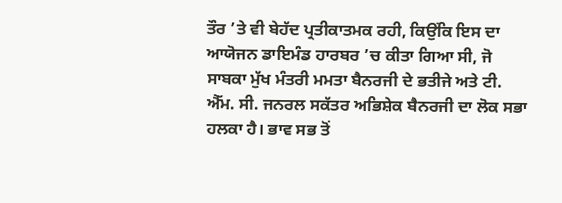ਤੌਰ ’ਤੇ ਵੀ ਬੇਹੱਦ ਪ੍ਰਤੀਕਾਤਮਕ ਰਹੀ, ਕਿਉਂਕਿ ਇਸ ਦਾ ਆਯੋਜਨ ਡਾਇਮੰਡ ਹਾਰਬਰ ’ਚ ਕੀਤਾ ਗਿਆ ਸੀ, ਜੋ ਸਾਬਕਾ ਮੁੱਖ ਮੰਤਰੀ ਮਮਤਾ ਬੈਨਰਜੀ ਦੇ ਭਤੀਜੇ ਅਤੇ ਟੀ. ਐੱਮ. ਸੀ. ਜਨਰਲ ਸਕੱਤਰ ਅਭਿਸ਼ੇਕ ਬੈਨਰਜੀ ਦਾ ਲੋਕ ਸਭਾ ਹਲਕਾ ਹੈ। ਭਾਵ ਸਭ ਤੋਂ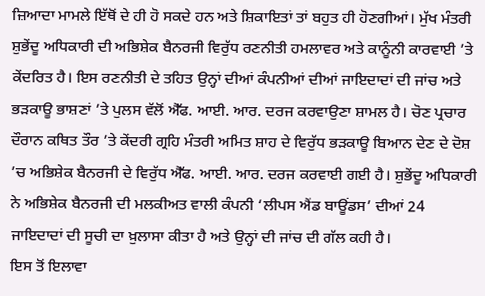ਜ਼ਿਆਦਾ ਮਾਮਲੇ ਇੱਥੋਂ ਦੇ ਹੀ ਹੋ ਸਕਦੇ ਹਨ ਅਤੇ ਸ਼ਿਕਾਇਤਾਂ ਤਾਂ ਬਹੁਤ ਹੀ ਹੋਣਗੀਆਂ। ਮੁੱਖ ਮੰਤਰੀ ਸ਼ੁਭੇਂਦੂ ਅਧਿਕਾਰੀ ਦੀ ਅਭਿਸ਼ੇਕ ਬੈਨਰਜੀ ਵਿਰੁੱਧ ਰਣਨੀਤੀ ਹਮਲਾਵਰ ਅਤੇ ਕਾਨੂੰਨੀ ਕਾਰਵਾਈ ’ਤੇ ਕੇਂਦਰਿਤ ਹੈ। ਇਸ ਰਣਨੀਤੀ ਦੇ ਤਹਿਤ ਉਨ੍ਹਾਂ ਦੀਆਂ ਕੰਪਨੀਆਂ ਦੀਆਂ ਜਾਇਦਾਦਾਂ ਦੀ ਜਾਂਚ ਅਤੇ ਭੜਕਾਊ ਭਾਸ਼ਣਾਂ ’ਤੇ ਪੁਲਸ ਵੱਲੋਂ ਐੱਫ. ਆਈ. ਆਰ. ਦਰਜ ਕਰਵਾਉਣਾ ਸ਼ਾਮਲ ਹੈ। ਚੋਣ ਪ੍ਰਚਾਰ ਦੌਰਾਨ ਕਥਿਤ ਤੌਰ ’ਤੇ ਕੇਂਦਰੀ ਗ੍ਰਹਿ ਮੰਤਰੀ ਅਮਿਤ ਸ਼ਾਹ ਦੇ ਵਿਰੁੱਧ ਭੜਕਾਊ ਬਿਆਨ ਦੇਣ ਦੇ ਦੋਸ਼ ’ਚ ਅਭਿਸ਼ੇਕ ਬੈਨਰਜੀ ਦੇ ਵਿਰੁੱਧ ਐੱਫ. ਆਈ. ਆਰ. ਦਰਜ ਕਰਵਾਈ ਗਈ ਹੈ। ਸ਼ੁਭੇਂਦੂ ਅਧਿਕਾਰੀ ਨੇ ਅਭਿਸ਼ੇਕ ਬੈਨਰਜੀ ਦੀ ਮਲਕੀਅਤ ਵਾਲੀ ਕੰਪਨੀ ‘ਲੀਪਸ ਐਂਡ ਬਾਊਂਡਸ’ ਦੀਆਂ 24 ਜਾਇਦਾਦਾਂ ਦੀ ਸੂਚੀ ਦਾ ਖ਼ੁਲਾਸਾ ਕੀਤਾ ਹੈ ਅਤੇ ਉਨ੍ਹਾਂ ਦੀ ਜਾਂਚ ਦੀ ਗੱਲ ਕਹੀ ਹੈ।
ਇਸ ਤੋਂ ਇਲਾਵਾ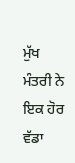ਮੁੱਖ ਮੰਤਰੀ ਨੇ ਇਕ ਹੋਰ ਵੱਡਾ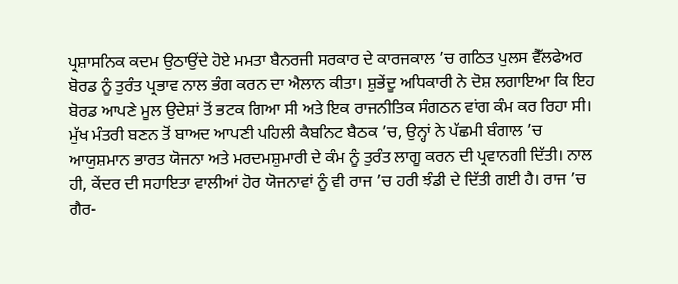ਪ੍ਰਸ਼ਾਸਨਿਕ ਕਦਮ ਉਠਾਉਂਦੇ ਹੋਏ ਮਮਤਾ ਬੈਨਰਜੀ ਸਰਕਾਰ ਦੇ ਕਾਰਜਕਾਲ ’ਚ ਗਠਿਤ ਪੁਲਸ ਵੈੱਲਫੇਅਰ ਬੋਰਡ ਨੂੰ ਤੁਰੰਤ ਪ੍ਰਭਾਵ ਨਾਲ ਭੰਗ ਕਰਨ ਦਾ ਐਲਾਨ ਕੀਤਾ। ਸ਼ੁਭੇਂਦੂ ਅਧਿਕਾਰੀ ਨੇ ਦੋਸ਼ ਲਗਾਇਆ ਕਿ ਇਹ ਬੋਰਡ ਆਪਣੇ ਮੂਲ ਉਦੇਸ਼ਾਂ ਤੋਂ ਭਟਕ ਗਿਆ ਸੀ ਅਤੇ ਇਕ ਰਾਜਨੀਤਿਕ ਸੰਗਠਨ ਵਾਂਗ ਕੰਮ ਕਰ ਰਿਹਾ ਸੀ।
ਮੁੱਖ ਮੰਤਰੀ ਬਣਨ ਤੋਂ ਬਾਅਦ ਆਪਣੀ ਪਹਿਲੀ ਕੈਬਨਿਟ ਬੈਠਕ ’ਚ, ਉਨ੍ਹਾਂ ਨੇ ਪੱਛਮੀ ਬੰਗਾਲ ’ਚ ਆਯੁਸ਼ਮਾਨ ਭਾਰਤ ਯੋਜਨਾ ਅਤੇ ਮਰਦਮਸ਼ੁਮਾਰੀ ਦੇ ਕੰਮ ਨੂੰ ਤੁਰੰਤ ਲਾਗੂ ਕਰਨ ਦੀ ਪ੍ਰਵਾਨਗੀ ਦਿੱਤੀ। ਨਾਲ ਹੀ, ਕੇਂਦਰ ਦੀ ਸਹਾਇਤਾ ਵਾਲੀਆਂ ਹੋਰ ਯੋਜਨਾਵਾਂ ਨੂੰ ਵੀ ਰਾਜ ’ਚ ਹਰੀ ਝੰਡੀ ਦੇ ਦਿੱਤੀ ਗਈ ਹੈ। ਰਾਜ ’ਚ ਗੈਰ-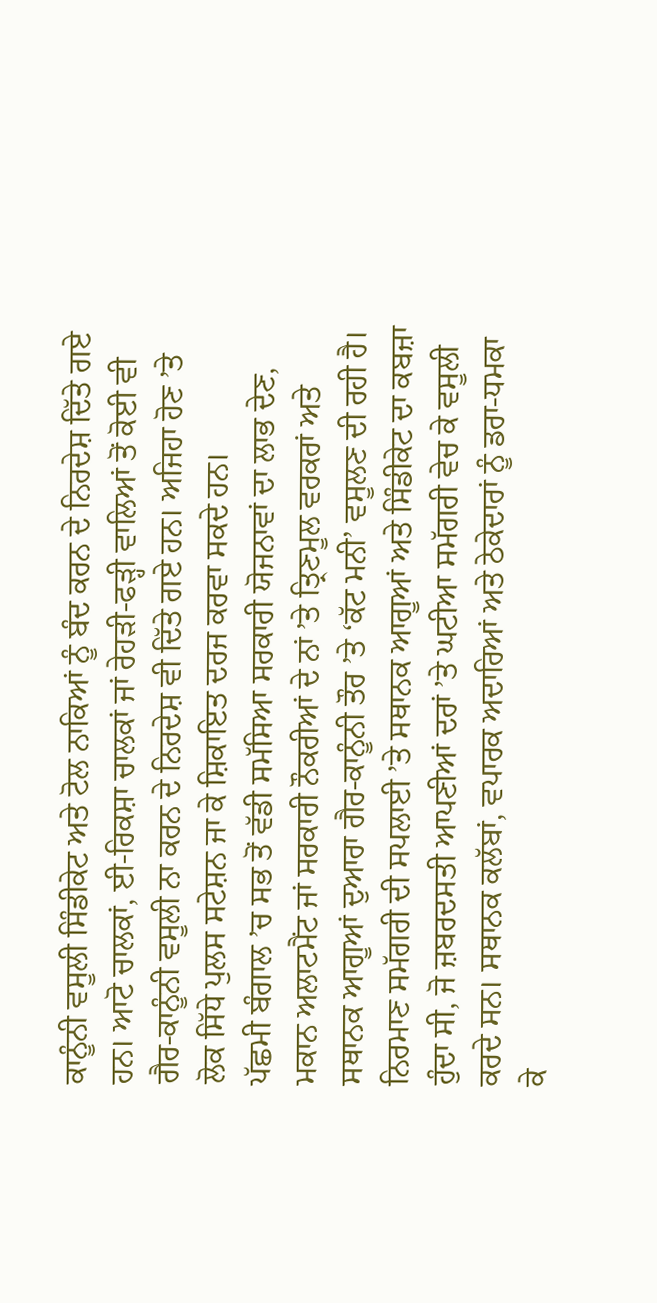ਕਾਨੂੰਨੀ ਵਸੂਲੀ ਸਿੰਡੀਕੇਟ ਅਤੇ ਟੋਲ ਨਾਕਿਆਂ ਨੂੰ ਬੰਦ ਕਰਨ ਦੇ ਨਿਰਦੇਸ਼ ਦਿੱਤੇ ਗਏ ਹਨ। ਆਟੋ ਚਾਲਕਾਂ, ਈ-ਰਿਕਸ਼ਾ ਚਾਲਕਾਂ ਜਾਂ ਰੇਹੜੀ-ਫੜ੍ਹੀ ਵਾਲਿਆਂ ਤੋਂ ਕੋਈ ਵੀ ਗੈਰ-ਕਾਨੂੰਨੀ ਵਸੂਲੀ ਨਾ ਕਰਨ ਦੇ ਨਿਰਦੇਸ਼ ਵੀ ਦਿੱਤੇ ਗਏ ਹਨ। ਅਜਿਹਾ ਹੋਣ ’ਤੇ ਲੋਕ ਸਿੱਧੇ ਪੁਲਸ ਸਟੇਸ਼ਨ ਜਾ ਕੇ ਸ਼ਿਕਾਇਤ ਦਰਜ ਕਰਵਾ ਸਕਦੇ ਹਨ।
ਪੱਛਮੀ ਬੰਗਾਲ ’ਚ ਸਭ ਤੋਂ ਵੱਡੀ ਸਮੱਸਿਆ ਸਰਕਾਰੀ ਯੋਜਨਾਵਾਂ ਦਾ ਲਾਭ ਦੇਣ, ਮਕਾਨ ਅਲਾਟਮੈਂਟ ਜਾਂ ਸਰਕਾਰੀ ਨੌਕਰੀਆਂ ਦੇ ਨਾਂ ’ਤੇ ਤ੍ਰਿਣਮੂਲ ਵਰਕਰਾਂ ਅਤੇ ਸਥਾਨਕ ਆਗੂਆਂ ਦੁਆਰਾ ਗੈਰ-ਕਾਨੂੰਨੀ ਤੌਰ ’ਤੇ ‘ਕੱਟ ਮਨੀ’ ਵਸੂਲਣ ਦੀ ਰਹੀ ਹੈ। ਨਿਰਮਾਣ ਸਮੱਗਰੀ ਦੀ ਸਪਲਾਈ ’ਤੇ ਸਥਾਨਕ ਆਗੂਆਂ ਅਤੇ ਸਿੰਡੀਕੇਟ ਦਾ ਕਬਜ਼ਾ ਹੁੰਦਾ ਸੀ, ਜੋ ਜ਼ਬਰਦਸਤੀ ਆਪਣੀਆਂ ਦਰਾਂ ’ਤੇ ਘਟੀਆ ਸਮੱਗਰੀ ਵੇਚ ਕੇ ਵਸੂਲੀ ਕਰਦੇ ਸਨ। ਸਥਾਨਕ ਕਲੱਬਾਂ, ਵਪਾਰਕ ਅਦਾਰਿਆਂ ਅਤੇ ਠੇਕੇਦਾਰਾਂ ਨੂੰ ਡਰਾ-ਧਮਕਾ ਕੇ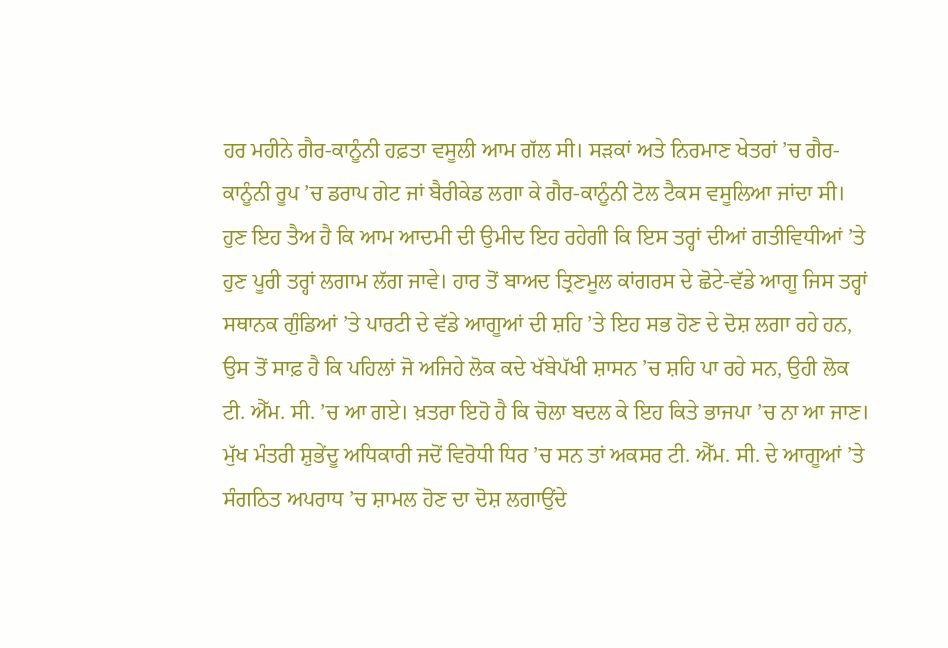ਹਰ ਮਹੀਨੇ ਗੈਰ-ਕਾਨੂੰਨੀ ਹਫ਼ਤਾ ਵਸੂਲੀ ਆਮ ਗੱਲ ਸੀ। ਸੜਕਾਂ ਅਤੇ ਨਿਰਮਾਣ ਖੇਤਰਾਂ ’ਚ ਗੈਰ-ਕਾਨੂੰਨੀ ਰੂਪ ’ਚ ਡਰਾਪ ਗੇਟ ਜਾਂ ਬੈਰੀਕੇਡ ਲਗਾ ਕੇ ਗੈਰ-ਕਾਨੂੰਨੀ ਟੋਲ ਟੈਕਸ ਵਸੂਲਿਆ ਜਾਂਦਾ ਸੀ।
ਹੁਣ ਇਹ ਤੈਅ ਹੈ ਕਿ ਆਮ ਆਦਮੀ ਦੀ ਉਮੀਦ ਇਹ ਰਹੇਗੀ ਕਿ ਇਸ ਤਰ੍ਹਾਂ ਦੀਆਂ ਗਤੀਵਿਧੀਆਂ ’ਤੇ ਹੁਣ ਪੂਰੀ ਤਰ੍ਹਾਂ ਲਗਾਮ ਲੱਗ ਜਾਵੇ। ਹਾਰ ਤੋਂ ਬਾਅਦ ਤ੍ਰਿਣਮੂਲ ਕਾਂਗਰਸ ਦੇ ਛੋਟੇ-ਵੱਡੇ ਆਗੂ ਜਿਸ ਤਰ੍ਹਾਂ ਸਥਾਨਕ ਗੁੰਡਿਆਂ ’ਤੇ ਪਾਰਟੀ ਦੇ ਵੱਡੇ ਆਗੂਆਂ ਦੀ ਸ਼ਹਿ ’ਤੇ ਇਹ ਸਭ ਹੋਣ ਦੇ ਦੋਸ਼ ਲਗਾ ਰਹੇ ਹਨ, ਉਸ ਤੋਂ ਸਾਫ਼ ਹੈ ਕਿ ਪਹਿਲਾਂ ਜੋ ਅਜਿਹੇ ਲੋਕ ਕਦੇ ਖੱਬੇਪੱਖੀ ਸ਼ਾਸਨ ’ਚ ਸ਼ਹਿ ਪਾ ਰਹੇ ਸਨ, ਉਹੀ ਲੋਕ ਟੀ. ਐੱਮ. ਸੀ. ’ਚ ਆ ਗਏ। ਖ਼ਤਰਾ ਇਹੋ ਹੈ ਕਿ ਚੋਲਾ ਬਦਲ ਕੇ ਇਹ ਕਿਤੇ ਭਾਜਪਾ ’ਚ ਨਾ ਆ ਜਾਣ। ਮੁੱਖ ਮੰਤਰੀ ਸ਼ੁਭੇਂਦੂ ਅਧਿਕਾਰੀ ਜਦੋਂ ਵਿਰੋਧੀ ਧਿਰ ’ਚ ਸਨ ਤਾਂ ਅਕਸਰ ਟੀ. ਐੱਮ. ਸੀ. ਦੇ ਆਗੂਆਂ ’ਤੇ ਸੰਗਠਿਤ ਅਪਰਾਧ ’ਚ ਸ਼ਾਮਲ ਹੋਣ ਦਾ ਦੋਸ਼ ਲਗਾਉਂਦੇ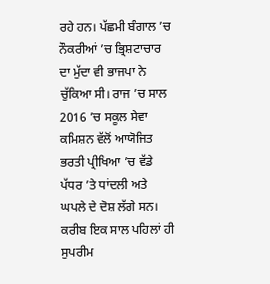ਰਹੇ ਹਨ। ਪੱਛਮੀ ਬੰਗਾਲ ’ਚ ਨੌਕਰੀਆਂ ’ਚ ਭ੍ਰਿਸ਼ਟਾਚਾਰ ਦਾ ਮੁੱਦਾ ਵੀ ਭਾਜਪਾ ਨੇ ਚੁੱਕਿਆ ਸੀ। ਰਾਜ ’ਚ ਸਾਲ 2016 ’ਚ ਸਕੂਲ ਸੇਵਾ ਕਮਿਸ਼ਨ ਵੱਲੋਂ ਆਯੋਜਿਤ ਭਰਤੀ ਪ੍ਰੀਖਿਆ ’ਚ ਵੱਡੇ ਪੱਧਰ ’ਤੇ ਧਾਂਦਲੀ ਅਤੇ ਘਪਲੇ ਦੇ ਦੋਸ਼ ਲੱਗੇ ਸਨ। ਕਰੀਬ ਇਕ ਸਾਲ ਪਹਿਲਾਂ ਹੀ ਸੁਪਰੀਮ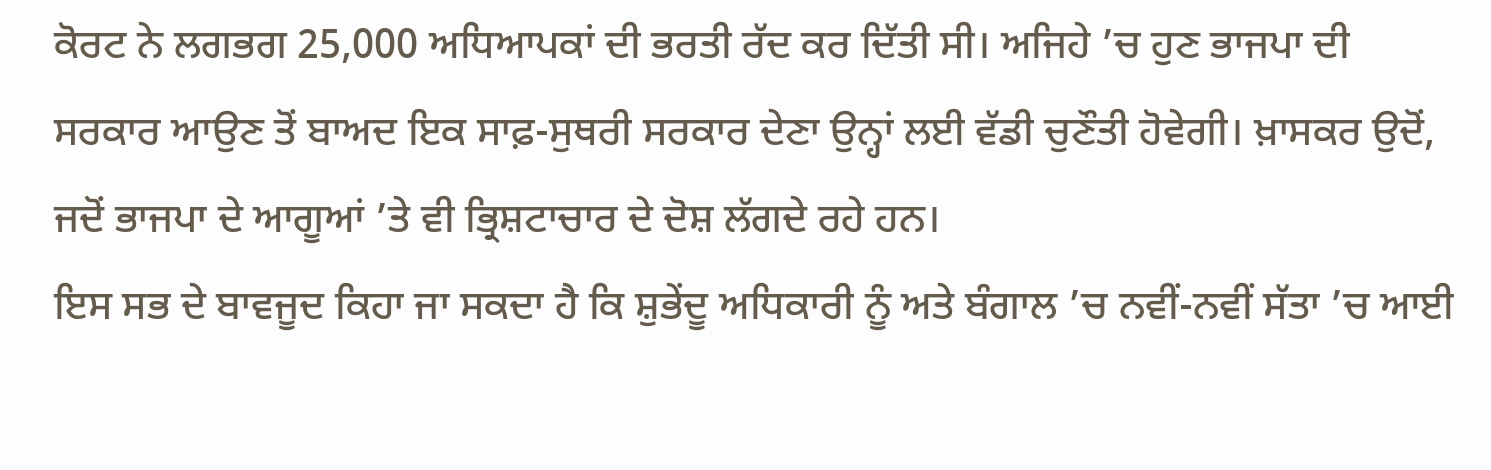ਕੋਰਟ ਨੇ ਲਗਭਗ 25,000 ਅਧਿਆਪਕਾਂ ਦੀ ਭਰਤੀ ਰੱਦ ਕਰ ਦਿੱਤੀ ਸੀ। ਅਜਿਹੇ ’ਚ ਹੁਣ ਭਾਜਪਾ ਦੀ ਸਰਕਾਰ ਆਉਣ ਤੋਂ ਬਾਅਦ ਇਕ ਸਾਫ਼-ਸੁਥਰੀ ਸਰਕਾਰ ਦੇਣਾ ਉਨ੍ਹਾਂ ਲਈ ਵੱਡੀ ਚੁਣੌਤੀ ਹੋਵੇਗੀ। ਖ਼ਾਸਕਰ ਉਦੋਂ, ਜਦੋਂ ਭਾਜਪਾ ਦੇ ਆਗੂਆਂ ’ਤੇ ਵੀ ਭ੍ਰਿਸ਼ਟਾਚਾਰ ਦੇ ਦੋਸ਼ ਲੱਗਦੇ ਰਹੇ ਹਨ।
ਇਸ ਸਭ ਦੇ ਬਾਵਜੂਦ ਕਿਹਾ ਜਾ ਸਕਦਾ ਹੈ ਕਿ ਸ਼ੁਭੇਂਦੂ ਅਧਿਕਾਰੀ ਨੂੰ ਅਤੇ ਬੰਗਾਲ ’ਚ ਨਵੀਂ-ਨਵੀਂ ਸੱਤਾ ’ਚ ਆਈ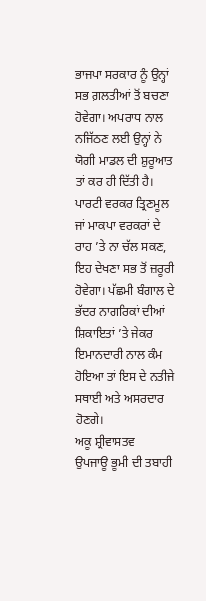ਭਾਜਪਾ ਸਰਕਾਰ ਨੂੰ ਉਨ੍ਹਾਂ ਸਭ ਗ਼ਲਤੀਆਂ ਤੋਂ ਬਚਣਾ ਹੋਵੇਗਾ। ਅਪਰਾਧ ਨਾਲ ਨਜਿੱਠਣ ਲਈ ਉਨ੍ਹਾਂ ਨੇ ਯੋਗੀ ਮਾਡਲ ਦੀ ਸ਼ੁਰੂਆਤ ਤਾਂ ਕਰ ਹੀ ਦਿੱਤੀ ਹੈ। ਪਾਰਟੀ ਵਰਕਰ ਤ੍ਰਿਣਮੂਲ ਜਾਂ ਮਾਕਪਾ ਵਰਕਰਾਂ ਦੇ ਰਾਹ ’ਤੇ ਨਾ ਚੱਲ ਸਕਣ, ਇਹ ਦੇਖਣਾ ਸਭ ਤੋਂ ਜ਼ਰੂਰੀ ਹੋਵੇਗਾ। ਪੱਛਮੀ ਬੰਗਾਲ ਦੇ ਭੱਦਰ ਨਾਗਰਿਕਾਂ ਦੀਆਂ ਸ਼ਿਕਾਇਤਾਂ ’ਤੇ ਜੇਕਰ ਇਮਾਨਦਾਰੀ ਨਾਲ ਕੰਮ ਹੋਇਆ ਤਾਂ ਇਸ ਦੇ ਨਤੀਜੇ ਸਥਾਈ ਅਤੇ ਅਸਰਦਾਰ ਹੋਣਗੇ।
ਅਕੂ ਸ਼੍ਰੀਵਾਸਤਵ
ਉਪਜਾਊ ਭੂਮੀ ਦੀ ਤਬਾਹੀ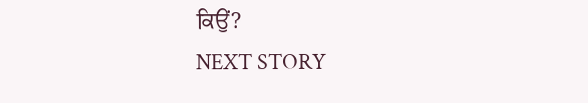ਕਿਉਂ?
NEXT STORY